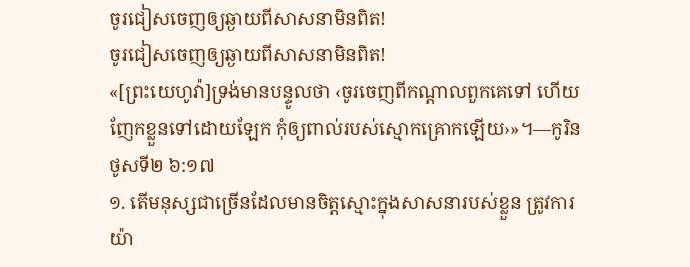ចូរជៀសចេញឲ្យឆ្ងាយពីសាសនាមិនពិត!
ចូរជៀសចេញឲ្យឆ្ងាយពីសាសនាមិនពិត!
«[ព្រះយេហូវ៉ា]ទ្រង់មានបន្ទូលថា ‹ចូរចេញពីកណ្ដាលពួកគេទៅ ហើយញែកខ្លួនទៅដោយឡែក កុំឲ្យពាល់របស់ស្មោកគ្រោកឡើយ›»។—កូរិនថូសទី២ ៦:១៧
១. តើមនុស្សជាច្រើនដែលមានចិត្តស្មោះក្នុងសាសនារបស់ខ្លួន ត្រូវការយ៉ា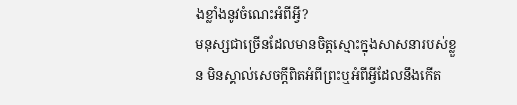ងខ្លាំងនូវចំណេះអំពីអ្វី?
មនុស្សជាច្រើនដែលមានចិត្តស្មោះក្នុងសាសនារបស់ខ្លួន មិនស្គាល់សេចក្ដីពិតអំពីព្រះឬអំពីអ្វីដែលនឹងកើត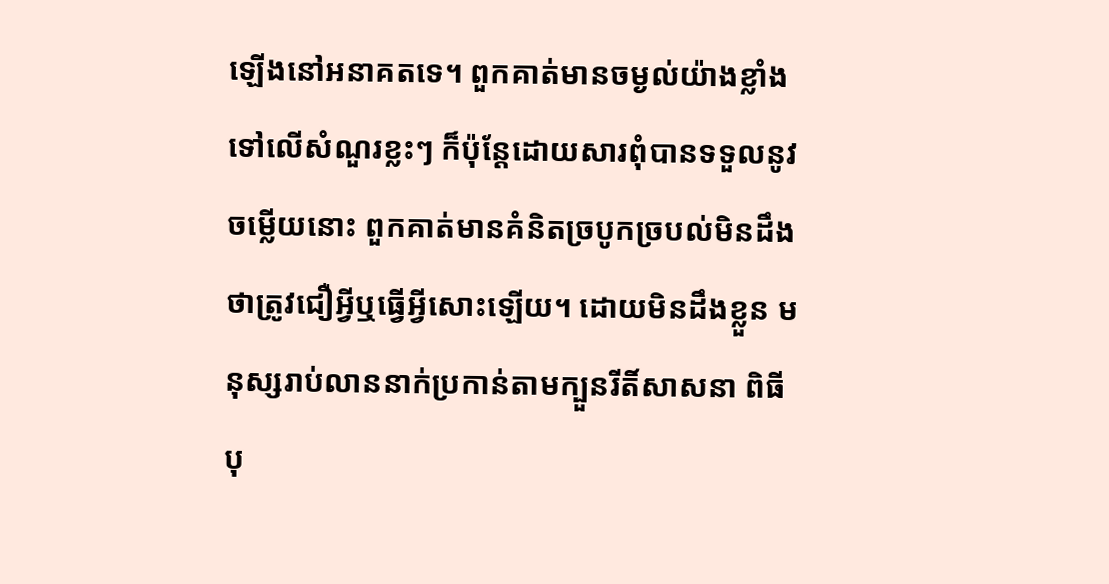ឡើងនៅអនាគតទេ។ ពួកគាត់មានចម្ងល់យ៉ាងខ្លាំងទៅលើសំណួរខ្លះៗ ក៏ប៉ុន្តែដោយសារពុំបានទទួលនូវចម្លើយនោះ ពួកគាត់មានគំនិតច្របូកច្របល់មិនដឹងថាត្រូវជឿអ្វីឬធ្វើអ្វីសោះឡើយ។ ដោយមិនដឹងខ្លួន មនុស្សរាប់លាននាក់ប្រកាន់តាមក្បួនរីតិ៍សាសនា ពិធីបុ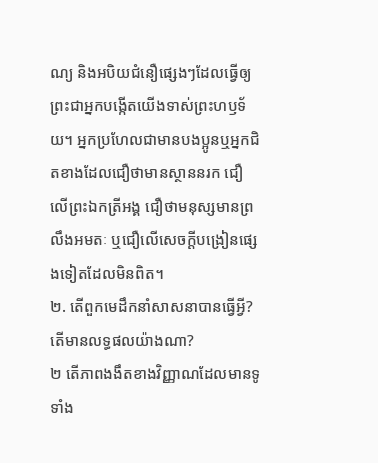ណ្យ និងអបិយជំនឿផ្សេងៗដែលធ្វើឲ្យព្រះជាអ្នកបង្កើតយើងទាស់ព្រះហឫទ័យ។ អ្នកប្រហែលជាមានបងប្អូនឬអ្នកជិតខាងដែលជឿថាមានស្ថាននរក ជឿលើព្រះឯកត្រីអង្គ ជឿថាមនុស្សមានព្រលឹងអមតៈ ឬជឿលើសេចក្ដីបង្រៀនផ្សេងទៀតដែលមិនពិត។
២. តើពួកមេដឹកនាំសាសនាបានធ្វើអ្វី? តើមានលទ្ធផលយ៉ាងណា?
២ តើភាពងងឹតខាងវិញ្ញាណដែលមានទូទាំង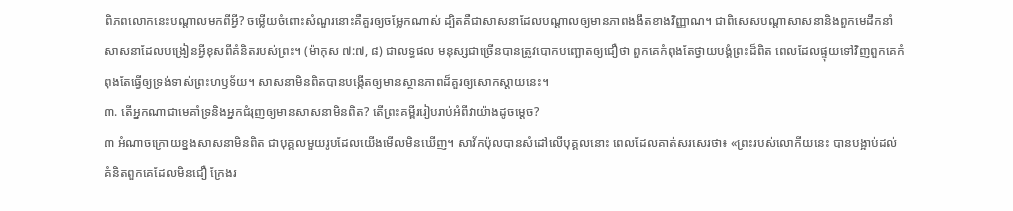ពិភពលោកនេះបណ្ដាលមកពីអ្វី? ចម្លើយចំពោះសំណួរនោះគឺគួរឲ្យចម្លែកណាស់ ដ្បិតគឺជាសាសនាដែលបណ្ដាលឲ្យមានភាពងងឹតខាងវិញ្ញាណ។ ជាពិសេសបណ្ដាសាសនានិងពួកមេដឹកនាំសាសនាដែលបង្រៀនអ្វីខុសពីគំនិតរបស់ព្រះ។ (ម៉ាកុស ៧:៧, ៨) ជាលទ្ធផល មនុស្សជាច្រើនបានត្រូវបោកបញ្ឆោតឲ្យជឿថា ពួកគេកំពុងតែថ្វាយបង្គំព្រះដ៏ពិត ពេលដែលផ្ទុយទៅវិញពួកគេកំពុងតែធ្វើឲ្យទ្រង់ទាស់ព្រះហឫទ័យ។ សាសនាមិនពិតបានបង្កើតឲ្យមានស្ថានភាពដ៏គួរឲ្យសោកស្ដាយនេះ។
៣. តើអ្នកណាជាមេគាំទ្រនិងអ្នកជំរុញឲ្យមានសាសនាមិនពិត? តើព្រះគម្ពីររៀបរាប់អំពីវាយ៉ាងដូចម្ដេច?
៣ អំណាចក្រោយខ្នងសាសនាមិនពិត ជាបុគ្គលមួយរូបដែលយើងមើលមិនឃើញ។ សាវ័កប៉ុលបានសំដៅលើបុគ្គលនោះ ពេលដែលគាត់សរសេរថា៖ «ព្រះរបស់លោកីយនេះ បានបង្អាប់ដល់គំនិតពួកគេដែលមិនជឿ ក្រែងរ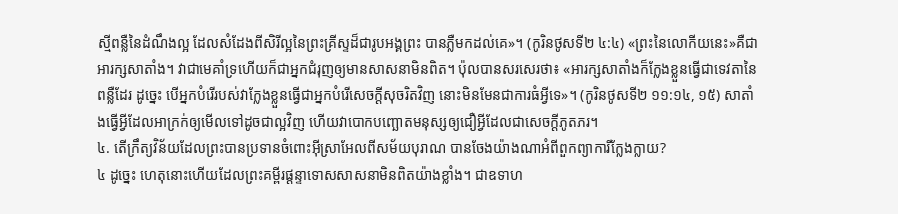ស្មីពន្លឺនៃដំណឹងល្អ ដែលសំដែងពីសិរីល្អនៃព្រះគ្រីស្ទដ៏ជារូបអង្គព្រះ បានភ្លឺមកដល់គេ»។ (កូរិនថូសទី២ ៤:៤) «ព្រះនៃលោកីយនេះ»គឺជាអារក្សសាតាំង។ វាជាមេគាំទ្រហើយក៏ជាអ្នកជំរុញឲ្យមានសាសនាមិនពិត។ ប៉ុលបានសរសេរថា៖ «អារក្សសាតាំងក៏ក្លែងខ្លួនធ្វើជាទេវតានៃពន្លឺដែរ ដូច្នេះ បើអ្នកបំរើរបស់វាក្លែងខ្លួនធ្វើជាអ្នកបំរើសេចក្ដីសុចរិតវិញ នោះមិនមែនជាការធំអ្វីទេ»។ (កូរិនថូសទី២ ១១:១៤, ១៥) សាតាំងធ្វើអ្វីដែលអាក្រក់ឲ្យមើលទៅដូចជាល្អវិញ ហើយវាបោកបញ្ឆោតមនុស្សឲ្យជឿអ្វីដែលជាសេចក្ដីភូតភរ។
៤. តើក្រឹត្យវិន័យដែលព្រះបានប្រទានចំពោះអ៊ីស្រាអែលពីសម័យបុរាណ បានចែងយ៉ាងណាអំពីពួកព្យាការីក្លែងក្លាយ?
៤ ដូច្នេះ ហេតុនោះហើយដែលព្រះគម្ពីរផ្ដន្ទាទោសសាសនាមិនពិតយ៉ាងខ្លាំង។ ជាឧទាហ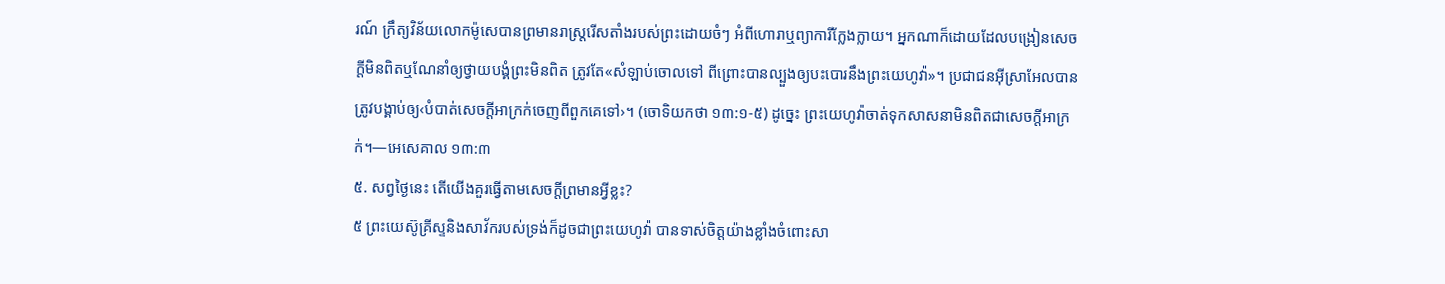រណ៍ ក្រឹត្យវិន័យលោកម៉ូសេបានព្រមានរាស្ត្ររើសតាំងរបស់ព្រះដោយចំៗ អំពីហោរាឬព្យាការីក្លែងក្លាយ។ អ្នកណាក៏ដោយដែលបង្រៀនសេចក្ដីមិនពិតឬណែនាំឲ្យថ្វាយបង្គំព្រះមិនពិត ត្រូវតែ«សំឡាប់ចោលទៅ ពីព្រោះបានល្បួងឲ្យបះបោរនឹងព្រះយេហូវ៉ា»។ ប្រជាជនអ៊ីស្រាអែលបានត្រូវបង្គាប់ឲ្យ‹បំបាត់សេចក្ដីអាក្រក់ចេញពីពួកគេទៅ›។ (ចោទិយកថា ១៣:១-៥) ដូច្នេះ ព្រះយេហូវ៉ាចាត់ទុកសាសនាមិនពិតជាសេចក្ដីអាក្រក់។—អេសេគាល ១៣:៣
៥. សព្វថ្ងៃនេះ តើយើងគួរធ្វើតាមសេចក្ដីព្រមានអ្វីខ្លះ?
៥ ព្រះយេស៊ូគ្រីស្ទនិងសាវ័ករបស់ទ្រង់ក៏ដូចជាព្រះយេហូវ៉ា បានទាស់ចិត្តយ៉ាងខ្លាំងចំពោះសា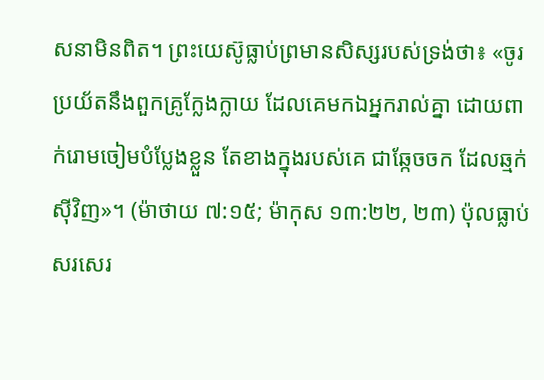សនាមិនពិត។ ព្រះយេស៊ូធ្លាប់ព្រមានសិស្សរបស់ទ្រង់ថា៖ «ចូរប្រយ័តនឹងពួកគ្រូក្លែងក្លាយ ដែលគេមកឯអ្នករាល់គ្នា ដោយពាក់រោមចៀមបំប្លែងខ្លួន តែខាងក្នុងរបស់គេ ជាឆ្កែចចក ដែលឆ្មក់ស៊ីវិញ»។ (ម៉ាថាយ ៧:១៥; ម៉ាកុស ១៣:២២, ២៣) ប៉ុលធ្លាប់សរសេរ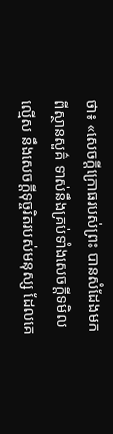ថា៖ «សេចក្ដីក្រោធរបស់ព្រះ បានសំដែងមកពីស្ថានសួគ៌ ទាស់នឹងគ្រប់ទាំងសេចក្ដីទមិលល្មើស នឹងសេចក្ដីទុច្ចរិតរបស់មនុស្ស ដែលគេ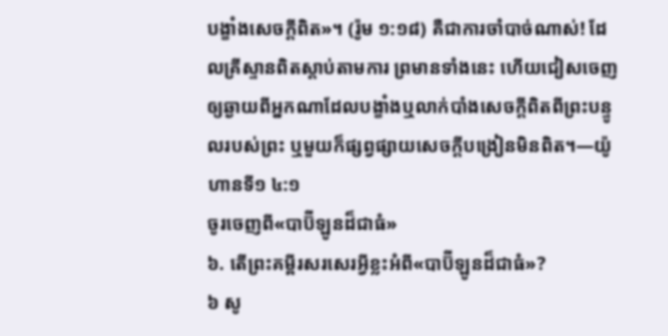បង្ខាំងសេចក្ដីពិត»។ (រ៉ូម ១:១៨) គឺជាការចាំបាច់ណាស់! ដែលគ្រីស្ទានពិតស្ដាប់តាមការ ព្រមានទាំងនេះ ហើយជៀសចេញឲ្យឆ្ងាយពីអ្នកណាដែលបង្ខាំងឬលាក់បាំងសេចក្ដីពិតពីព្រះបន្ទូលរបស់ព្រះ ឬមួយក៏ផ្សព្វផ្សាយសេចក្ដីបង្រៀនមិនពិត។—យ៉ូហានទី១ ៤:១
ចូរចេញពី«បាប៊ីឡូនដ៏ជាធំ»
៦. តើព្រះគម្ពីរសរសេរអ្វីខ្លះអំពី«បាប៊ីឡូនដ៏ជាធំ»?
៦ សូ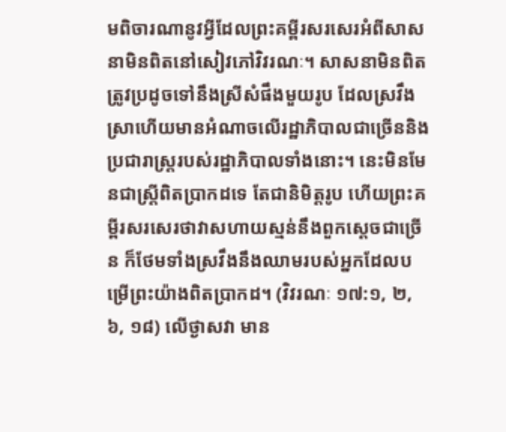មពិចារណានូវអ្វីដែលព្រះគម្ពីរសរសេរអំពីសាសនាមិនពិតនៅសៀវភៅវិវរណៈ។ សាសនាមិនពិតត្រូវប្រដូចទៅនឹងស្រីសំផឹងមួយរូប ដែលស្រវឹងស្រាហើយមានអំណាចលើរដ្ឋាភិបាលជាច្រើននិងប្រជារាស្ត្ររបស់រដ្ឋាភិបាលទាំងនោះ។ នេះមិនមែនជាស្ត្រីពិតប្រាកដទេ តែជានិមិត្តរូប ហើយព្រះគម្ពីរសរសេរថាវាសហាយស្មន់នឹងពួកស្តេចជាច្រើន ក៏ថែមទាំងស្រវឹងនឹងឈាមរបស់អ្នកដែលបម្រើព្រះយ៉ាងពិតប្រាកដ។ (វិវរណៈ ១៧:១, ២, ៦, ១៨) លើថ្ងាសវា មាន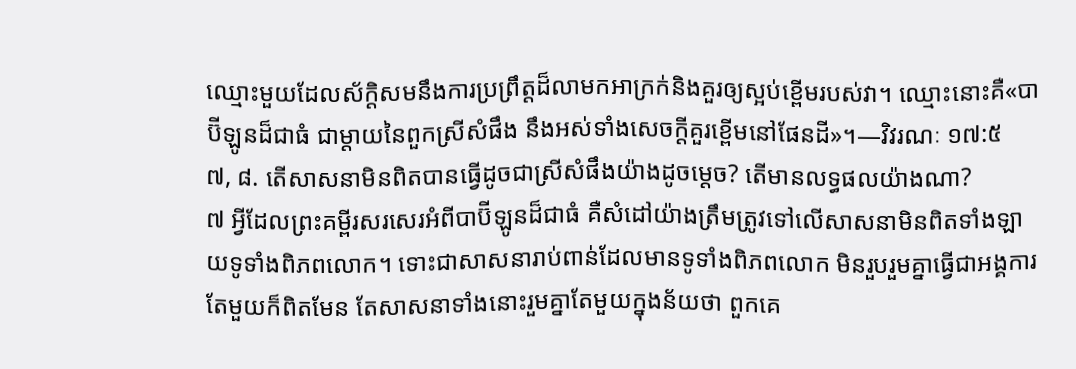ឈ្មោះមួយដែលស័ក្ដិសមនឹងការប្រព្រឹត្តដ៏លាមកអាក្រក់និងគួរឲ្យស្អប់ខ្ពើមរបស់វា។ ឈ្មោះនោះគឺ«បាប៊ីឡូនដ៏ជាធំ ជាម្ដាយនៃពួកស្រីសំផឹង នឹងអស់ទាំងសេចក្ដីគួរខ្ពើមនៅផែនដី»។—វិវរណៈ ១៧:៥
៧, ៨. តើសាសនាមិនពិតបានធ្វើដូចជាស្រីសំផឹងយ៉ាងដូចម្ដេច? តើមានលទ្ធផលយ៉ាងណា?
៧ អ្វីដែលព្រះគម្ពីរសរសេរអំពីបាប៊ីឡូនដ៏ជាធំ គឺសំដៅយ៉ាងត្រឹមត្រូវទៅលើសាសនាមិនពិតទាំងឡាយទូទាំងពិភពលោក។ ទោះជាសាសនារាប់ពាន់ដែលមានទូទាំងពិភពលោក មិនរួបរួមគ្នាធ្វើជាអង្គការតែមួយក៏ពិតមែន តែសាសនាទាំងនោះរួមគ្នាតែមួយក្នុងន័យថា ពួកគេ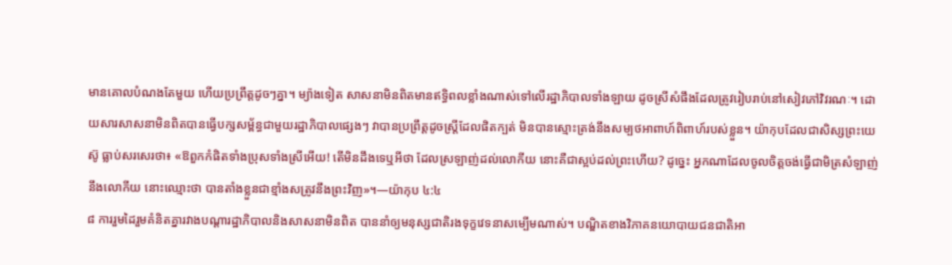មានគោលបំណងតែមួយ ហើយប្រព្រឹត្តដូចៗគ្នា។ ម្យ៉ាងទៀត សាសនាមិនពិតមានឥទ្ធិពលខ្លាំងណាស់ទៅលើរដ្ឋាភិបាលទាំងឡាយ ដូចស្រីសំផឹងដែលត្រូវរៀបរាប់នៅសៀវភៅវិវរណៈ។ ដោយសារសាសនាមិនពិតបានធ្វើបក្សសម្ព័ន្ធជាមួយរដ្ឋាភិបាលផ្សេងៗ វាបានប្រព្រឹត្តដូចស្ត្រីដែលផិតក្បត់ មិនបានស្មោះត្រង់នឹងសម្បថអាពាហ៍ពិពាហ៍របស់ខ្លួន។ យ៉ាកុបដែលជាសិស្សព្រះយេស៊ូ ធ្លាប់សរសេរថា៖ «ឱពួកកំផិតទាំងប្រុសទាំងស្រីអើយ! តើមិនដឹងទេឬអីថា ដែលស្រឡាញ់ដល់លោកីយ នោះគឺជាស្អប់ដល់ព្រះហើយ? ដូច្នេះ អ្នកណាដែលចូលចិត្តចង់ធ្វើជាមិត្រសំឡាញ់នឹងលោកីយ នោះឈ្មោះថា បានតាំងខ្លួនជាខ្មាំងសត្រូវនឹងព្រះវិញ»។—យ៉ាកុប ៤:៤
៨ ការរួមដៃរួមគំនិតគ្នារវាងបណ្ដារដ្ឋាភិបាលនិងសាសនាមិនពិត បាននាំឲ្យមនុស្សជាតិរងទុក្ខវេទនាសម្បើមណាស់។ បណ្ឌិតខាងវិភាគនយោបាយជនជាតិអា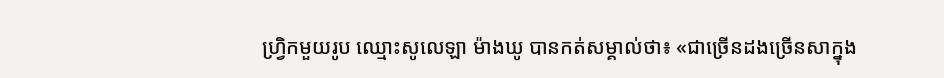ហ្វ្រិកមួយរូប ឈ្មោះសូលេឡា ម៉ាងឃូ បានកត់សម្គាល់ថា៖ «ជាច្រើនដងច្រើនសាក្នុង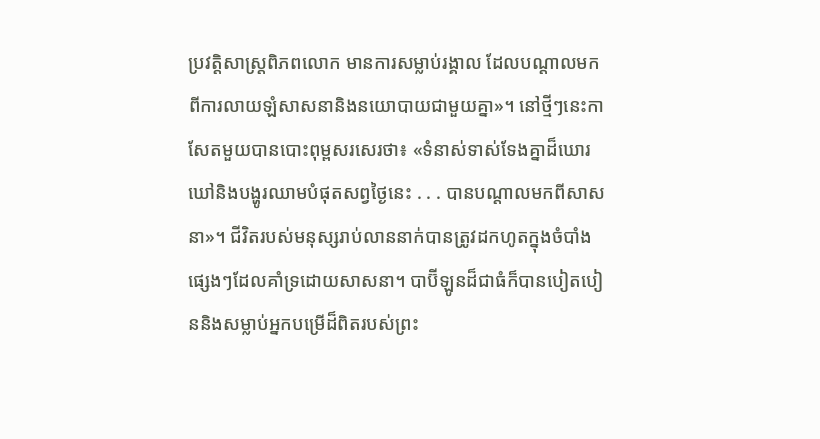ប្រវត្ដិសាស្ត្រពិភពលោក មានការសម្លាប់រង្គាល ដែលបណ្ដាលមកពីការលាយឡំសាសនានិងនយោបាយជាមួយគ្នា»។ នៅថ្មីៗនេះកាសែតមួយបានបោះពុម្ពសរសេរថា៖ «ទំនាស់ទាស់ទែងគ្នាដ៏ឃោរឃៅនិងបង្ហូរឈាមបំផុតសព្វថ្ងៃនេះ . . . បានបណ្ដាលមកពីសាសនា»។ ជីវិតរបស់មនុស្សរាប់លាននាក់បានត្រូវដកហូតក្នុងចំបាំងផ្សេងៗដែលគាំទ្រដោយសាសនា។ បាប៊ីឡូនដ៏ជាធំក៏បានបៀតបៀននិងសម្លាប់អ្នកបម្រើដ៏ពិតរបស់ព្រះ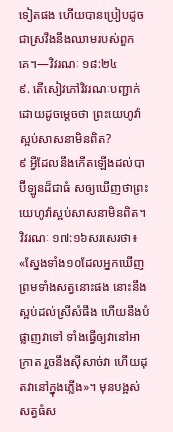ទៀតផង ហើយបានប្រៀបដូចជាស្រវឹងនឹងឈាមរបស់ពួកគេ។—វិវរណៈ ១៨:២៤
៩. តើសៀវភៅវិវរណៈបញ្ជាក់ដោយដូចម្ដេចថា ព្រះយេហូវ៉ាស្អប់សាសនាមិនពិត?
៩ អ្វីដែលនឹងកើតឡើងដល់បាប៊ីឡូនដ៏ជាធំ សឲ្យឃើញថាព្រះយេហូវ៉ាស្អប់សាសនាមិនពិត។ វិវរណៈ ១៧:១៦សរសេរថា៖ «ស្នែងទាំង១០ដែលអ្នកឃើញ ព្រមទាំងសត្វនោះផង នោះនឹង ស្អប់ដល់ស្រីសំផឹង ហើយនឹងបំផ្លាញវាទៅ ទាំងធ្វើឲ្យវានៅអាក្រាត រួចនឹងស៊ីសាច់វា ហើយដុតវានៅក្នុងភ្លើង»។ មុនបង្អស់ សត្វធំស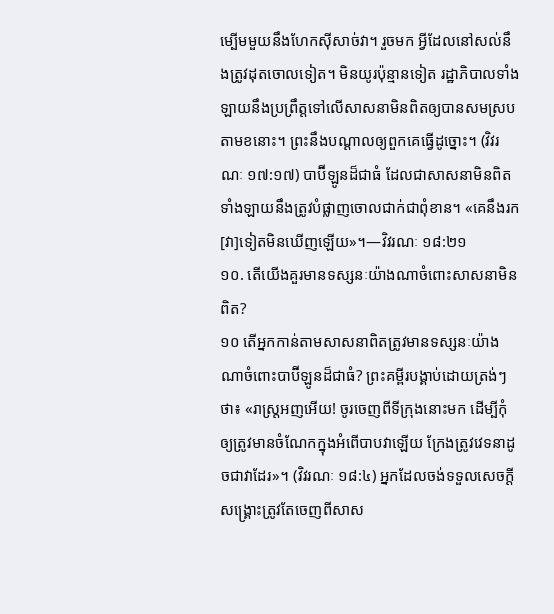ម្បើមមួយនឹងហែកស៊ីសាច់វា។ រួចមក អ្វីដែលនៅសល់នឹងត្រូវដុតចោលទៀត។ មិនយូរប៉ុន្មានទៀត រដ្ឋាភិបាលទាំងឡាយនឹងប្រព្រឹត្តទៅលើសាសនាមិនពិតឲ្យបានសមស្របតាមខនោះ។ ព្រះនឹងបណ្ដាលឲ្យពួកគេធ្វើដូច្នោះ។ (វិវរណៈ ១៧:១៧) បាប៊ីឡូនដ៏ជាធំ ដែលជាសាសនាមិនពិតទាំងឡាយនឹងត្រូវបំផ្លាញចោលជាក់ជាពុំខាន។ «គេនឹងរក[វា]ទៀតមិនឃើញឡើយ»។—វិវរណៈ ១៨:២១
១០. តើយើងគួរមានទស្សនៈយ៉ាងណាចំពោះសាសនាមិនពិត?
១០ តើអ្នកកាន់តាមសាសនាពិតត្រូវមានទស្សនៈយ៉ាងណាចំពោះបាប៊ីឡូនដ៏ជាធំ? ព្រះគម្ពីរបង្គាប់ដោយត្រង់ៗថា៖ «រាស្ត្រអញអើយ! ចូរចេញពីទីក្រុងនោះមក ដើម្បីកុំឲ្យត្រូវមានចំណែកក្នុងអំពើបាបវាឡើយ ក្រែងត្រូវវេទនាដូចជាវាដែរ»។ (វិវរណៈ ១៨:៤) អ្នកដែលចង់ទទួលសេចក្ដីសង្គ្រោះត្រូវតែចេញពីសាស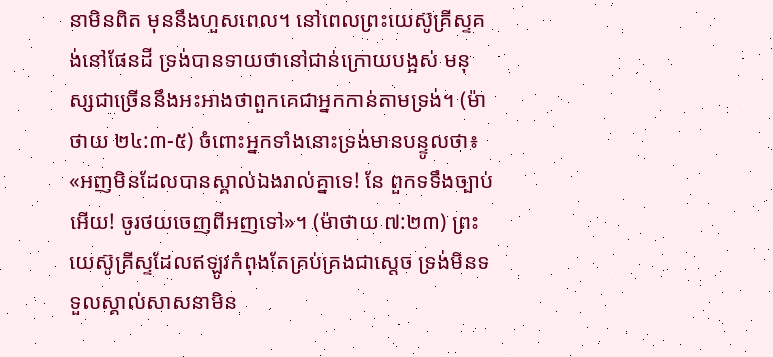នាមិនពិត មុននឹងហួសពេល។ នៅពេលព្រះយេស៊ូគ្រីស្ទគង់នៅផែនដី ទ្រង់បានទាយថានៅជាន់ក្រោយបង្អស់ មនុស្សជាច្រើននឹងអះអាងថាពួកគេជាអ្នកកាន់តាមទ្រង់។ (ម៉ាថាយ ២៤:៣-៥) ចំពោះអ្នកទាំងនោះទ្រង់មានបន្ទូលថា៖ «អញមិនដែលបានស្គាល់ឯងរាល់គ្នាទេ! នែ ពួកទទឹងច្បាប់អើយ! ចូរថយចេញពីអញទៅ»។ (ម៉ាថាយ ៧:២៣) ព្រះយេស៊ូគ្រីស្ទដែលឥឡូវកំពុងតែគ្រប់គ្រងជាស្តេច ទ្រង់មិនទទួលស្គាល់សាសនាមិន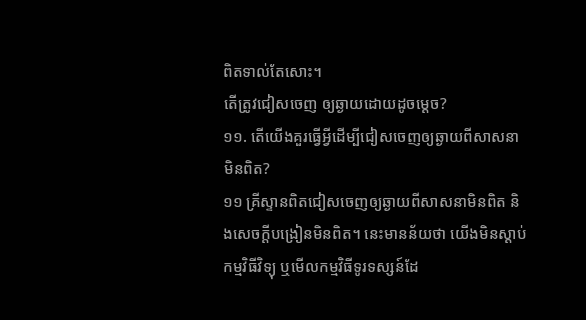ពិតទាល់តែសោះ។
តើត្រូវជៀសចេញ ឲ្យឆ្ងាយដោយដូចម្ដេច?
១១. តើយើងគួរធ្វើអ្វីដើម្បីជៀសចេញឲ្យឆ្ងាយពីសាសនាមិនពិត?
១១ គ្រីស្ទានពិតជៀសចេញឲ្យឆ្ងាយពីសាសនាមិនពិត និងសេចក្ដីបង្រៀនមិនពិត។ នេះមានន័យថា យើងមិនស្ដាប់កម្មវិធីវិទ្យុ ឬមើលកម្មវិធីទូរទស្សន៍ដែ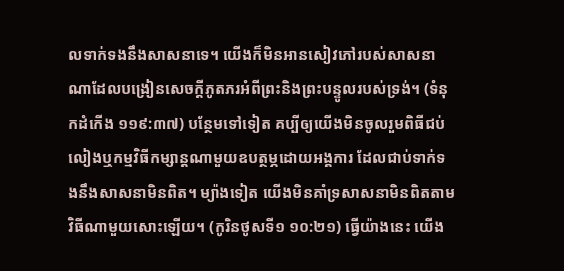លទាក់ទងនឹងសាសនាទេ។ យើងក៏មិនអានសៀវភៅរបស់សាសនាណាដែលបង្រៀនសេចក្ដីភូតភរអំពីព្រះនិងព្រះបន្ទូលរបស់ទ្រង់។ (ទំនុកដំកើង ១១៩:៣៧) បន្ថែមទៅទៀត គប្បីឲ្យយើងមិនចូលរួមពិធីជប់លៀងឬកម្មវិធីកម្សាន្តណាមួយឧបត្ថម្ភដោយអង្គការ ដែលជាប់ទាក់ទងនឹងសាសនាមិនពិត។ ម្យ៉ាងទៀត យើងមិនគាំទ្រសាសនាមិនពិតតាមវិធីណាមួយសោះឡើយ។ (កូរិនថូសទី១ ១០:២១) ធ្វើយ៉ាងនេះ យើង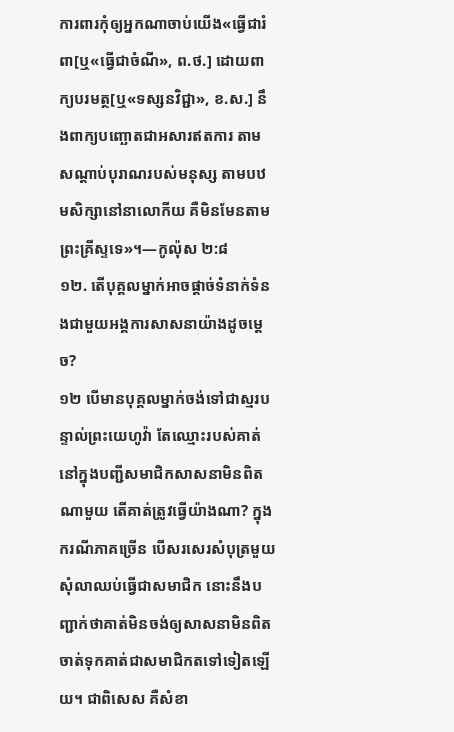ការពារកុំឲ្យអ្នកណាចាប់យើង«ធ្វើជារំពា[ឬ«ធ្វើជាចំណី», ព.ថ.] ដោយពាក្យបរមត្ថ[ឬ«ទស្សនវិជ្ជា», ខ.ស.] នឹងពាក្យបញ្ឆោតជាអសារឥតការ តាមសណ្ដាប់បុរាណរបស់មនុស្ស តាមបឋមសិក្សានៅនាលោកីយ គឺមិនមែនតាមព្រះគ្រីស្ទទេ»។—កូល៉ុស ២:៨
១២. តើបុគ្គលម្នាក់អាចផ្ដាច់ទំនាក់ទំនងជាមួយអង្គការសាសនាយ៉ាងដូចម្ដេច?
១២ បើមានបុគ្គលម្នាក់ចង់ទៅជាស្មរបន្ទាល់ព្រះយេហូវ៉ា តែឈ្មោះរបស់គាត់នៅក្នុងបញ្ជីសមាជិកសាសនាមិនពិតណាមួយ តើគាត់ត្រូវធ្វើយ៉ាងណា? ក្នុងករណីភាគច្រើន បើសរសេរសំបុត្រមួយ សុំលាឈប់ធ្វើជាសមាជិក នោះនឹងបញ្ជាក់ថាគាត់មិនចង់ឲ្យសាសនាមិនពិតចាត់ទុកគាត់ជាសមាជិកតទៅទៀតឡើយ។ ជាពិសេស គឺសំខា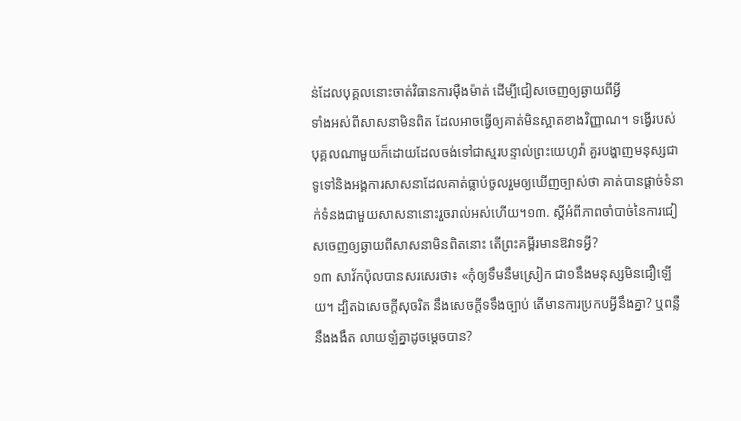ន់ដែលបុគ្គលនោះចាត់វិធានការម៉ឺងម៉ាត់ ដើម្បីជៀសចេញឲ្យឆ្ងាយពីអ្វី
ទាំងអស់ពីសាសនាមិនពិត ដែលអាចធ្វើឲ្យគាត់មិនស្អាតខាងវិញ្ញាណ។ ទង្វើរបស់បុគ្គលណាមួយក៏ដោយដែលចង់ទៅជាស្មរបន្ទាល់ព្រះយេហូវ៉ា គួរបង្ហាញមនុស្សជាទូទៅនិងអង្គការសាសនាដែលគាត់ធ្លាប់ចូលរួមឲ្យឃើញច្បាស់ថា គាត់បានផ្ដាច់ទំនាក់ទំនងជាមួយសាសនានោះរួចរាល់អស់ហើយ។១៣. ស្តីអំពីភាពចាំបាច់នៃការជៀសចេញឲ្យឆ្ងាយពីសាសនាមិនពិតនោះ តើព្រះគម្ពីរមានឱវាទអ្វី?
១៣ សាវ័កប៉ុលបានសរសេរថា៖ «កុំឲ្យទឹមនឹមស្រៀក ជា១នឹងមនុស្សមិនជឿឡើយ។ ដ្បិតឯសេចក្ដីសុចរិត នឹងសេចក្ដីទទឹងច្បាប់ តើមានការប្រកបអ្វីនឹងគ្នា? ឬពន្លឺ នឹងងងឹត លាយឡំគ្នាដូចម្ដេចបាន?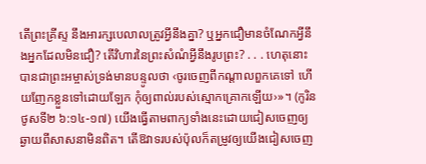តើព្រះគ្រីស្ទ នឹងអារក្សបេលាលត្រូវអ្វីនឹងគ្នា? ឬអ្នកជឿមានចំណែកអ្វីនឹងអ្នកដែលមិនជឿ? តើវិហារនៃព្រះសំណំអ្វីនឹងរូបព្រះ? . . . ហេតុនោះបានជាព្រះអម្ចាស់ទ្រង់មានបន្ទូលថា ‹ចូរចេញពីកណ្ដាលពួកគេទៅ ហើយញែកខ្លួនទៅដោយឡែក កុំឲ្យពាល់របស់ស្មោកគ្រោកឡើយ›»។ (កូរិនថូសទី២ ៦:១៤-១៧) យើងធ្វើតាមពាក្យទាំងនេះដោយជៀសចេញឲ្យឆ្ងាយពីសាសនាមិនពិត។ តើឱវាទរបស់ប៉ុលក៏តម្រូវឲ្យយើងជៀសចេញ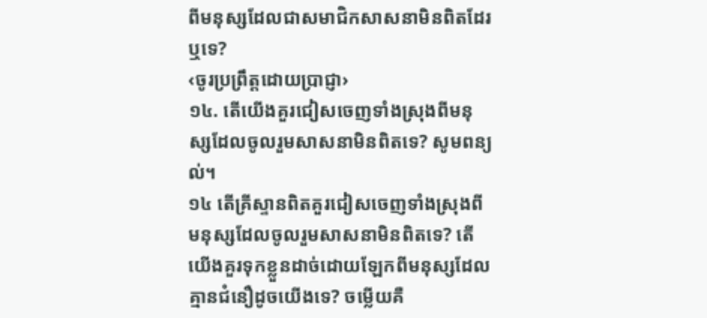ពីមនុស្សដែលជាសមាជិកសាសនាមិនពិតដែរឬទេ?
‹ចូរប្រព្រឹត្តដោយប្រាជ្ញា›
១៤. តើយើងគួរជៀសចេញទាំងស្រុងពីមនុស្សដែលចូលរួមសាសនាមិនពិតទេ? សូមពន្យល់។
១៤ តើគ្រីស្ទានពិតគួរជៀសចេញទាំងស្រុងពីមនុស្សដែលចូលរួមសាសនាមិនពិតទេ? តើយើងគួរទុកខ្លួនដាច់ដោយឡែកពីមនុស្សដែលគ្មានជំនឿដូចយើងទេ? ចម្លើយគឺ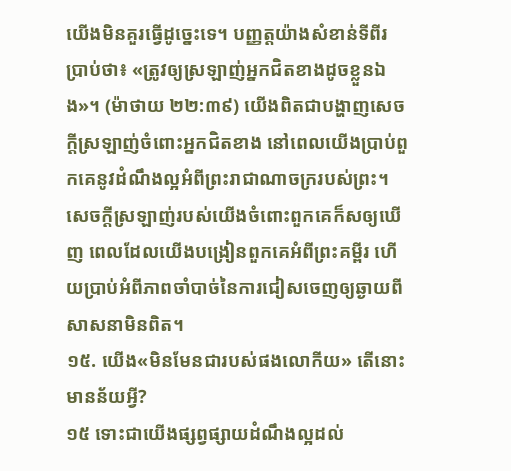យើងមិនគួរធ្វើដូច្នេះទេ។ បញ្ញត្តយ៉ាងសំខាន់ទីពីរប្រាប់ថា៖ «ត្រូវឲ្យស្រឡាញ់អ្នកជិតខាងដូចខ្លួនឯង»។ (ម៉ាថាយ ២២:៣៩) យើងពិតជាបង្ហាញសេចក្ដីស្រឡាញ់ចំពោះអ្នកជិតខាង នៅពេលយើងប្រាប់ពួកគេនូវដំណឹងល្អអំពីព្រះរាជាណាចក្ររបស់ព្រះ។ សេចក្ដីស្រឡាញ់របស់យើងចំពោះពួកគេក៏សឲ្យឃើញ ពេលដែលយើងបង្រៀនពួកគេអំពីព្រះគម្ពីរ ហើយប្រាប់អំពីភាពចាំបាច់នៃការជៀសចេញឲ្យឆ្ងាយពីសាសនាមិនពិត។
១៥. យើង«មិនមែនជារបស់ផងលោកីយ» តើនោះមានន័យអ្វី?
១៥ ទោះជាយើងផ្សព្វផ្សាយដំណឹងល្អដល់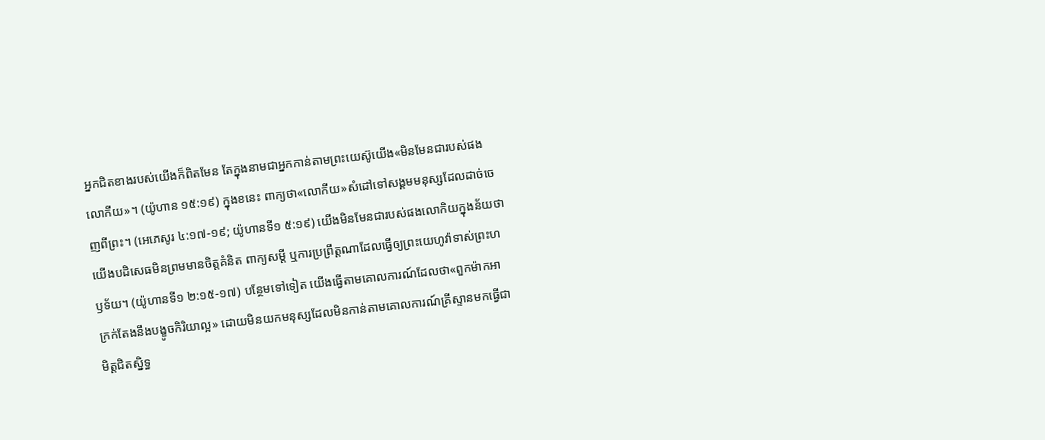អ្នកជិតខាងរបស់យើងក៏ពិតមែន តែក្នុងនាមជាអ្នកកាន់តាមព្រះយេស៊ូយើង«មិនមែនជារបស់ផងលោកីយ»។ (យ៉ូហាន ១៥:១៩) ក្នុងខនេះ ពាក្យថា«លោកីយ»សំដៅទៅសង្គមមនុស្សដែលដាច់ចេញពីព្រះ។ (អេភេសូរ ៤:១៧-១៩; យ៉ូហានទី១ ៥:១៩) យើងមិនមែនជារបស់ផងលោកិយក្នុងន័យថា យើងបដិសេធមិនព្រមមានចិត្តគំនិត ពាក្យសម្ដី ឬការប្រព្រឹត្តណាដែលធ្វើឲ្យព្រះយេហូវ៉ាទាស់ព្រះហឫទ័យ។ (យ៉ូហានទី១ ២:១៥-១៧) បន្ថែមទៅទៀត យើងធ្វើតាមគោលការណ៍ដែលថា«ពួកម៉ាកអាក្រក់តែងនឹងបង្ខូចកិរិយាល្អ» ដោយមិនយកមនុស្សដែលមិនកាន់តាមគោលការណ៍គ្រីស្ទានមកធ្វើជាមិត្តជិតស្និទ្ធ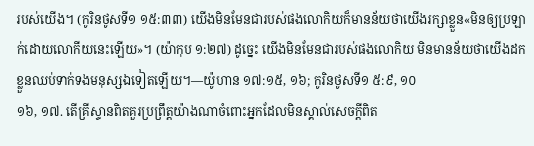របស់យើង។ (កូរិនថូសទី១ ១៥:៣៣) យើងមិនមែនជារបស់ផងលោកិយក៏មានន័យថាយើងរក្សាខ្លួន«មិនឲ្យប្រឡាក់ដោយលោកីយនេះឡើយ»។ (យ៉ាកុប ១:២៧) ដូច្នេះ យើងមិនមែនជារបស់ផងលោកិយ មិនមានន័យថាយើងដកខ្លួនឈប់ទាក់ទងមនុស្សឯទៀតឡើយ។—យ៉ូហាន ១៧:១៥, ១៦; កូរិនថូសទី១ ៥:៩, ១០
១៦, ១៧. តើគ្រីស្ទានពិតគួរប្រព្រឹត្តយ៉ាងណាចំពោះអ្នកដែលមិនស្គាល់សេចក្ដីពិត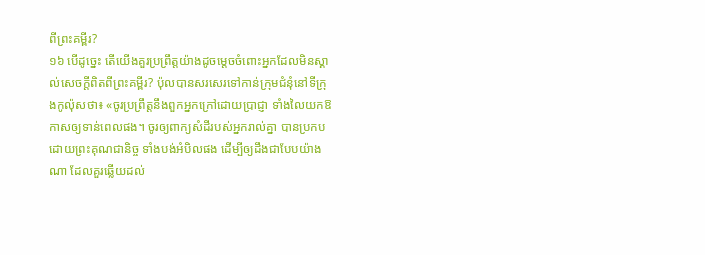ពីព្រះគម្ពីរ?
១៦ បើដូច្នេះ តើយើងគួរប្រព្រឹត្តយ៉ាងដូចម្ដេចចំពោះអ្នកដែលមិនស្គាល់សេចក្ដីពិតពីព្រះគម្ពីរ? ប៉ុលបានសរសេរទៅកាន់ក្រុមជំនុំនៅទីក្រុងកូល៉ុសថា៖ «ចូរប្រព្រឹត្តនឹងពួកអ្នកក្រៅដោយប្រាជ្ញា ទាំងលៃយកឱកាសឲ្យទាន់ពេលផង។ ចូរឲ្យពាក្យសំដីរបស់អ្នករាល់គ្នា បានប្រកបដោយព្រះគុណជានិច្ច ទាំងបង់អំបិលផង ដើម្បីឲ្យដឹងជាបែបយ៉ាងណា ដែលគួរឆ្លើយដល់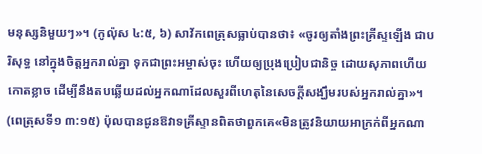មនុស្សនិមួយៗ»។ (កូល៉ុស ៤:៥, ៦) សាវ័កពេត្រុសធ្លាប់បានថា៖ «ចូរឲ្យតាំងព្រះគ្រីស្ទឡើង ជាបរិសុទ្ធ នៅក្នុងចិត្តអ្នករាល់គ្នា ទុកជាព្រះអម្ចាស់ចុះ ហើយឲ្យប្រុងប្រៀបជានិច្ច ដោយសុភាពហើយកោតខ្លាច ដើម្បីនឹងតបឆ្លើយដល់អ្នកណាដែលសួរពីហេតុនៃសេចក្ដីសង្ឃឹមរបស់អ្នករាល់គ្នា»។ (ពេត្រុសទី១ ៣:១៥) ប៉ុលបានជូនឱវាទគ្រីស្ទានពិតថាពួកគេ«មិនត្រូវនិយាយអាក្រក់ពីអ្នកណា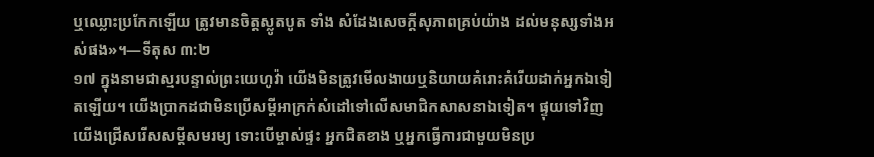ឬឈ្លោះប្រកែកឡើយ ត្រូវមានចិត្តស្លូតបូត ទាំង សំដែងសេចក្ដីសុភាពគ្រប់យ៉ាង ដល់មនុស្សទាំងអស់ផង»។—ទីតុស ៣:២
១៧ ក្នុងនាមជាស្មរបន្ទាល់ព្រះយេហូវ៉ា យើងមិនត្រូវមើលងាយឬនិយាយគំរោះគំរើយដាក់អ្នកឯទៀតឡើយ។ យើងប្រាកដជាមិនប្រើសម្ដីអាក្រក់សំដៅទៅលើសមាជិកសាសនាឯទៀត។ ផ្ទុយទៅវិញ យើងជ្រើសរើសសម្ដីសមរម្យ ទោះបើម្ចាស់ផ្ទះ អ្នកជិតខាង ឬអ្នកធ្វើការជាមួយមិនប្រ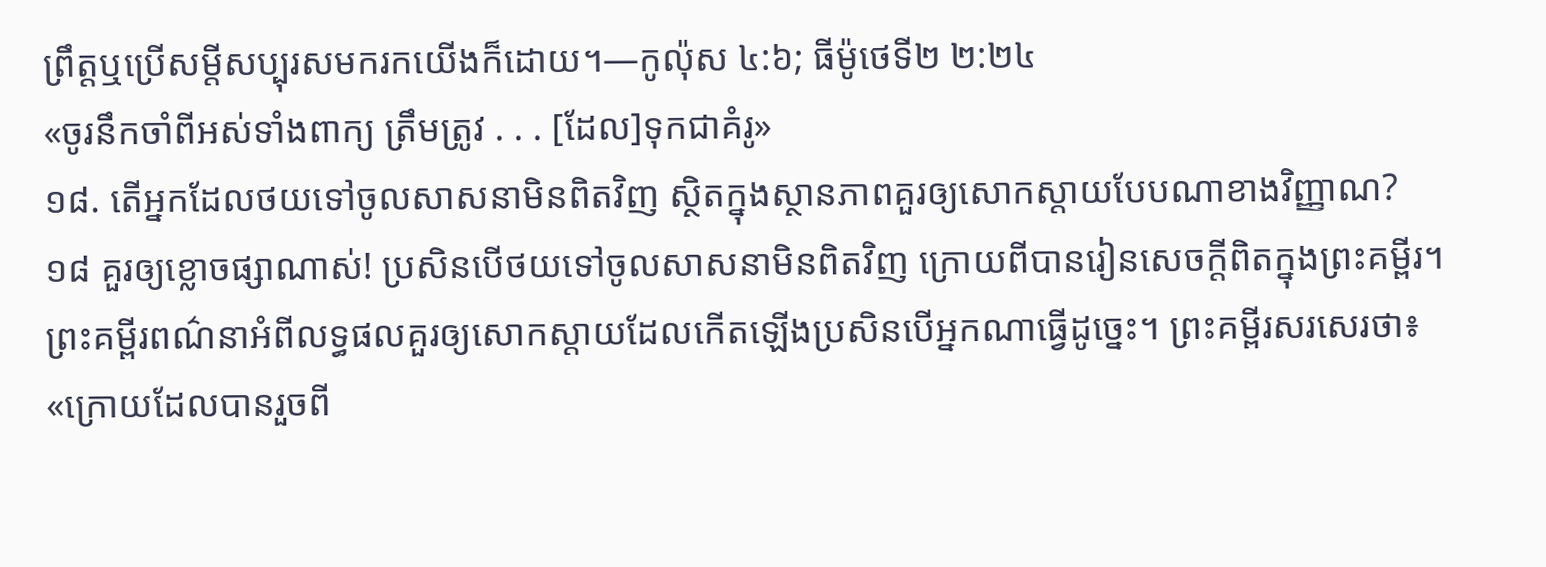ព្រឹត្តឬប្រើសម្ដីសប្បុរសមករកយើងក៏ដោយ។—កូល៉ុស ៤:៦; ធីម៉ូថេទី២ ២:២៤
«ចូរនឹកចាំពីអស់ទាំងពាក្យ ត្រឹមត្រូវ . . . [ដែល]ទុកជាគំរូ»
១៨. តើអ្នកដែលថយទៅចូលសាសនាមិនពិតវិញ ស្ថិតក្នុងស្ថានភាពគួរឲ្យសោកស្ដាយបែបណាខាងវិញ្ញាណ?
១៨ គួរឲ្យខ្លោចផ្សាណាស់! ប្រសិនបើថយទៅចូលសាសនាមិនពិតវិញ ក្រោយពីបានរៀនសេចក្ដីពិតក្នុងព្រះគម្ពីរ។ ព្រះគម្ពីរពណ៌នាអំពីលទ្ធផលគួរឲ្យសោកស្ដាយដែលកើតឡើងប្រសិនបើអ្នកណាធ្វើដូច្នេះ។ ព្រះគម្ពីរសរសេរថា៖ «ក្រោយដែលបានរួចពី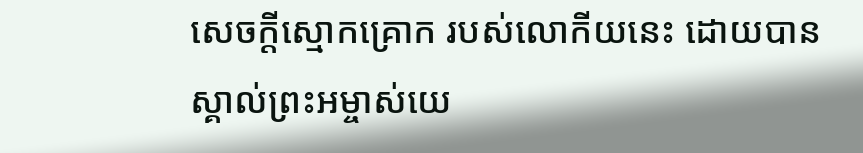សេចក្ដីស្មោកគ្រោក របស់លោកីយនេះ ដោយបានស្គាល់ព្រះអម្ចាស់យេ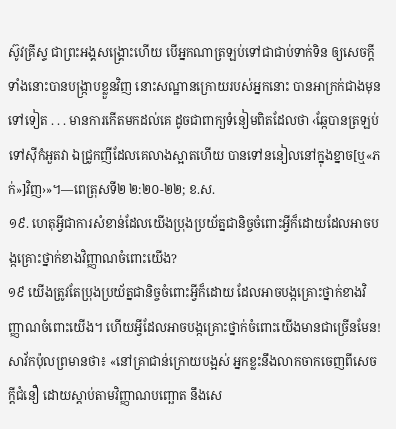ស៊ូវគ្រីស្ទ ជាព្រះអង្គសង្គ្រោះហើយ បើអ្នកណាត្រឡប់ទៅជាជាប់ទាក់ទិន ឲ្យសេចក្ដីទាំងនោះបានបង្ក្រាបខ្លួនវិញ នោះសណ្ឋានក្រោយរបស់អ្នកនោះ បានអាក្រក់ជាងមុនទៅទៀត . . . មានការកើតមកដល់គេ ដូចជាពាក្យទំនៀមពិតដែលថា ‹ឆ្កែបានត្រឡប់ទៅស៊ីកំអួតវា ឯជ្រូកញីដែលគេលាងស្អាតហើយ បានទៅននៀលនៅក្នុងខ្នាច[ឬ«ភក់»]វិញ›»។—ពេត្រុសទី២ ២:២០-២២; ខ.ស.
១៩. ហេតុអ្វីជាការសំខាន់ដែលយើងប្រុងប្រយ័ត្នជានិច្ចចំពោះអ្វីក៏ដោយដែលអាចបង្កគ្រោះថ្នាក់ខាងវិញ្ញាណចំពោះយើង?
១៩ យើងត្រូវតែប្រុងប្រយ័ត្នជានិច្ចចំពោះអ្វីក៏ដោយ ដែលអាចបង្កគ្រោះថ្នាក់ខាងវិញ្ញាណចំពោះយើង។ ហើយអ្វីដែលអាចបង្កគ្រោះថ្នាក់ចំពោះយើងមានជាច្រើនមែន! សាវ័កប៉ុលព្រមានថា៖ «នៅគ្រាជាន់ក្រោយបង្អស់ អ្នកខ្លះនឹងលាកចាកចេញពីសេចក្ដីជំនឿ ដោយស្ដាប់តាមវិញ្ញាណបញ្ឆោត នឹងសេ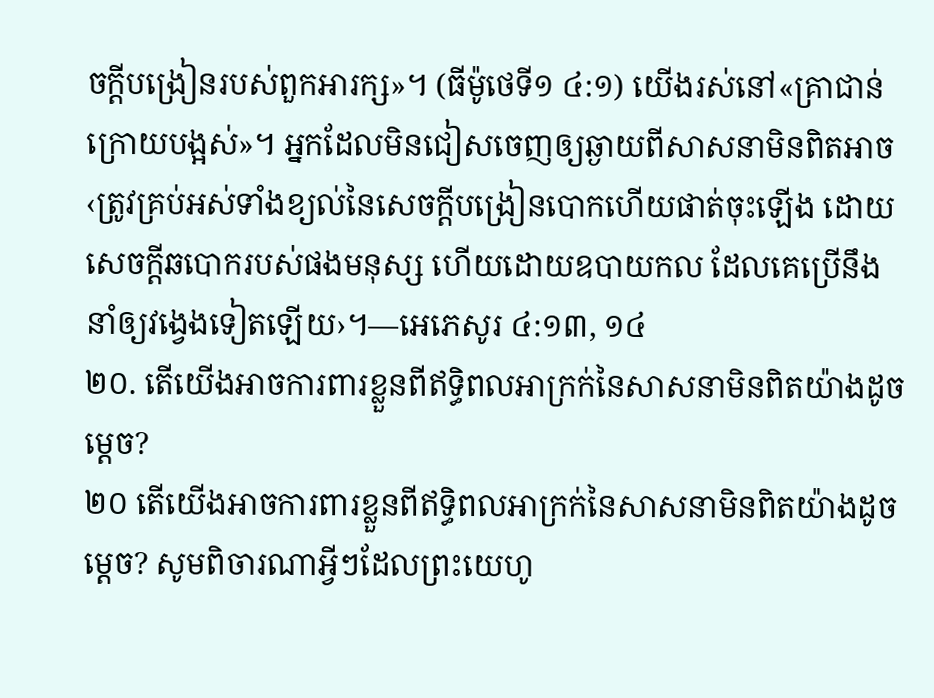ចក្ដីបង្រៀនរបស់ពួកអារក្ស»។ (ធីម៉ូថេទី១ ៤:១) យើងរស់នៅ«គ្រាជាន់ក្រោយបង្អស់»។ អ្នកដែលមិនជៀសចេញឲ្យឆ្ងាយពីសាសនាមិនពិតអាច‹ត្រូវគ្រប់អស់ទាំងខ្យល់នៃសេចក្ដីបង្រៀនបោកហើយផាត់ចុះឡើង ដោយសេចក្ដីឆបោករបស់ផងមនុស្ស ហើយដោយឧបាយកល ដែលគេប្រើនឹងនាំឲ្យវង្វេងទៀតឡើយ›។—អេភេសូរ ៤:១៣, ១៤
២០. តើយើងអាចការពារខ្លួនពីឥទ្ធិពលអាក្រក់នៃសាសនាមិនពិតយ៉ាងដូចម្ដេច?
២០ តើយើងអាចការពារខ្លួនពីឥទ្ធិពលអាក្រក់នៃសាសនាមិនពិតយ៉ាងដូចម្ដេច? សូមពិចារណាអ្វីៗដែលព្រះយេហូ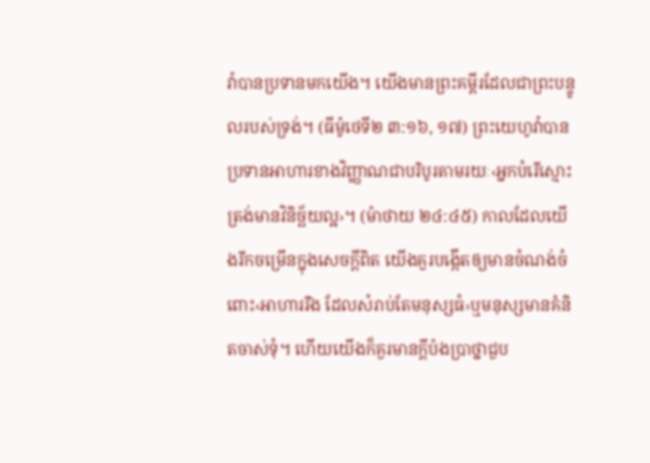វ៉ាបានប្រទានមកយើង។ យើងមានព្រះគម្ពីរដែលជាព្រះបន្ទូលរបស់ទ្រង់។ (ធីម៉ូថេទី២ ៣:១៦, ១៧) ព្រះយេហូវ៉ាបានប្រទានអាហារខាងវិញ្ញាណជាបរិបូរតាមរយៈ‹អ្នកបំរើស្មោះត្រង់មានវិនិច្ឆ័យល្អ›។ (ម៉ាថាយ ២៤:៤៥) កាលដែលយើងរីកចម្រើនក្នុងសេចក្ដីពិត យើងគួរបង្កើតឲ្យមានចំណង់ចំពោះ‹អាហាររឹង ដែលសំរាប់តែមនុស្សធំ›ឬមនុស្សមានគំនិតចាស់ទុំ។ ហើយយើងក៏គួរមានក្ដីប៉ងប្រាថ្នាជួប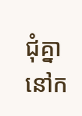ជុំគ្នានៅក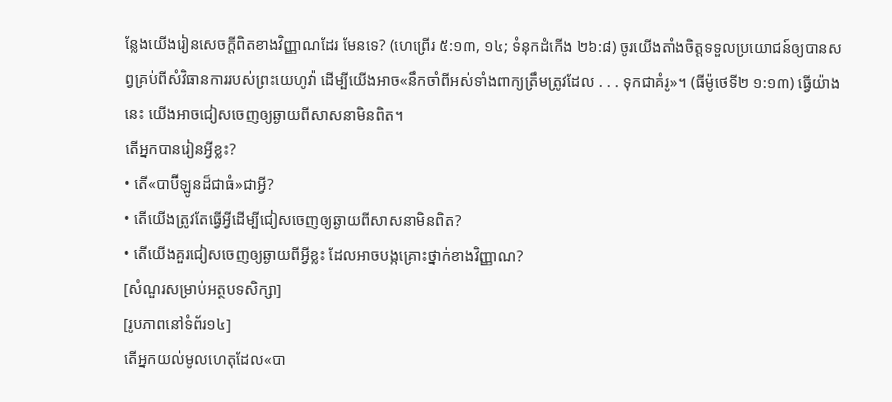ន្លែងយើងរៀនសេចក្ដីពិតខាងវិញ្ញាណដែរ មែនទេ? (ហេព្រើរ ៥:១៣, ១៤; ទំនុកដំកើង ២៦:៨) ចូរយើងតាំងចិត្តទទួលប្រយោជន៍ឲ្យបានសព្វគ្រប់ពីសំវិធានការរបស់ព្រះយេហូវ៉ា ដើម្បីយើងអាច«នឹកចាំពីអស់ទាំងពាក្យត្រឹមត្រូវដែល . . . ទុកជាគំរូ»។ (ធីម៉ូថេទី២ ១:១៣) ធ្វើយ៉ាងនេះ យើងអាចជៀសចេញឲ្យឆ្ងាយពីសាសនាមិនពិត។
តើអ្នកបានរៀនអ្វីខ្លះ?
• តើ«បាប៊ីឡូនដ៏ជាធំ»ជាអ្វី?
• តើយើងត្រូវតែធ្វើអ្វីដើម្បីជៀសចេញឲ្យឆ្ងាយពីសាសនាមិនពិត?
• តើយើងគួរជៀសចេញឲ្យឆ្ងាយពីអ្វីខ្លះ ដែលអាចបង្កគ្រោះថ្នាក់ខាងវិញ្ញាណ?
[សំណួរសម្រាប់អត្ថបទសិក្សា]
[រូបភាពនៅទំព័រ១៤]
តើអ្នកយល់មូលហេតុដែល«បា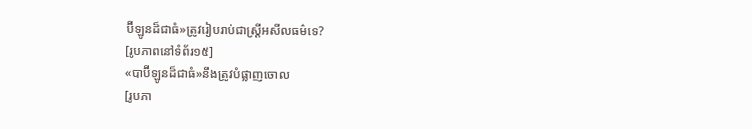ប៊ីឡូនដ៏ជាធំ»ត្រូវរៀបរាប់ជាស្ត្រីអសីលធម៌ទេ?
[រូបភាពនៅទំព័រ១៥]
«បាប៊ីឡូនដ៏ជាធំ»នឹងត្រូវបំផ្លាញចោល
[រូបភា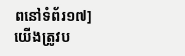ពនៅទំព័រ១៧]
យើងត្រូវប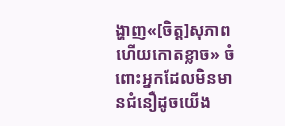ង្ហាញ«[ចិត្ត]សុភាពហើយកោតខ្លាច» ចំពោះអ្នកដែលមិនមានជំនឿដូចយើង